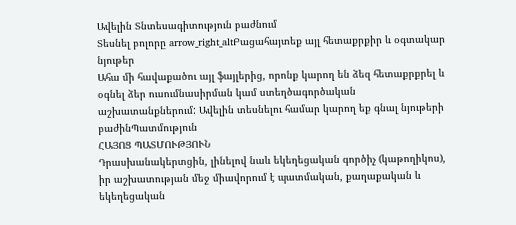Ավելին Տնտեսագիտություն բաժնում
Տեսնել բոլորը arrow_right_altԲացահայտեք այլ հետաքրքիր և օգտակար նյութեր
Ահա մի հավաքածու այլ ֆայլերից, որոնք կարող են ձեզ հետաքրքրել և օգնել ձեր ուսումնասիրման կամ ստեղծագործական աշխատանքներում: Ավելին տեսնելու համար կարող եք գնալ նյութերի բաժինՊատմություն
ՀԱՅՈՑ ՊԱՏՄՈՒԹՅՈՒՆ
Դրասխանակերտցին, լինելով նաև եկեղեցական գործիչ (կաթողիկոս), իր աշխատության մեջ միավորում է պատմական, քաղաքական և եկեղեցական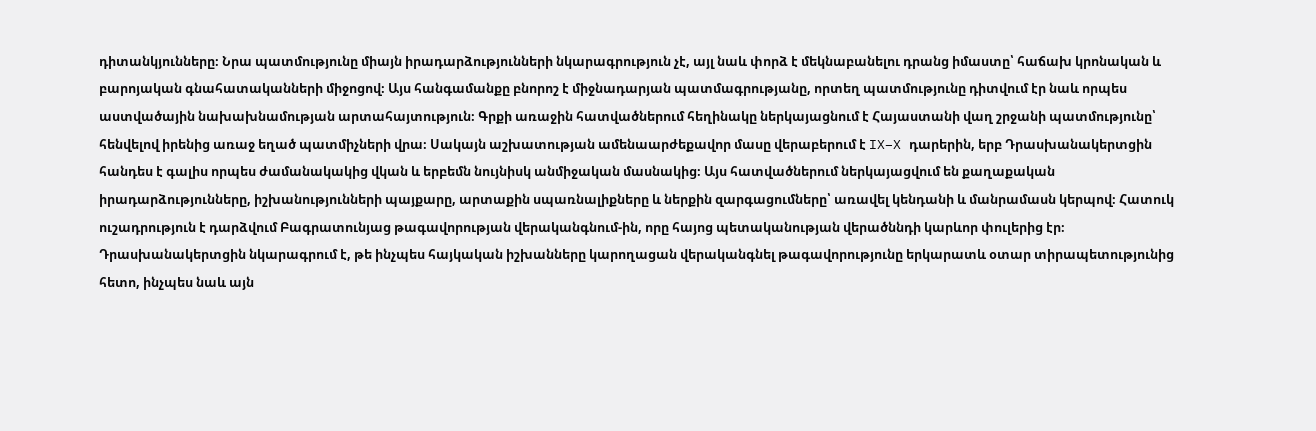դիտանկյունները։ Նրա պատմությունը միայն իրադարձությունների նկարագրություն չէ, այլ նաև փորձ է մեկնաբանելու դրանց իմաստը՝ հաճախ կրոնական և բարոյական գնահատականների միջոցով։ Այս հանգամանքը բնորոշ է միջնադարյան պատմագրությանը, որտեղ պատմությունը դիտվում էր նաև որպես աստվածային նախախնամության արտահայտություն։ Գրքի առաջին հատվածներում հեղինակը ներկայացնում է Հայաստանի վաղ շրջանի պատմությունը՝ հենվելով իրենից առաջ եղած պատմիչների վրա։ Սակայն աշխատության ամենաարժեքավոր մասը վերաբերում է IX–X դարերին, երբ Դրասխանակերտցին հանդես է գալիս որպես ժամանակակից վկան և երբեմն նույնիսկ անմիջական մասնակից։ Այս հատվածներում ներկայացվում են քաղաքական իրադարձությունները, իշխանությունների պայքարը, արտաքին սպառնալիքները և ներքին զարգացումները՝ առավել կենդանի և մանրամասն կերպով։ Հատուկ ուշադրություն է դարձվում Բագրատունյաց թագավորության վերականգնում-ին, որը հայոց պետականության վերածննդի կարևոր փուլերից էր։ Դրասխանակերտցին նկարագրում է, թե ինչպես հայկական իշխանները կարողացան վերականգնել թագավորությունը երկարատև օտար տիրապետությունից հետո, ինչպես նաև այն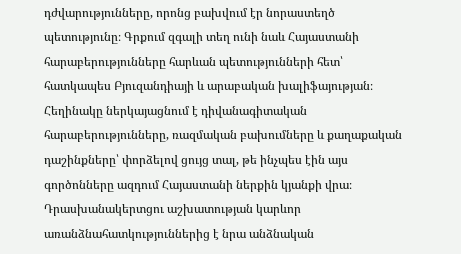դժվարությունները, որոնց բախվում էր նորաստեղծ պետությունը։ Գրքում զգալի տեղ ունի նաև Հայաստանի հարաբերությունները հարևան պետությունների հետ՝ հատկապես Բյուզանդիայի և արաբական խալիֆայության։ Հեղինակը ներկայացնում է դիվանագիտական հարաբերությունները, ռազմական բախումները և քաղաքական դաշինքները՝ փորձելով ցույց տալ, թե ինչպես էին այս գործոնները ազդում Հայաստանի ներքին կյանքի վրա։ Դրասխանակերտցու աշխատության կարևոր առանձնահատկություններից է նրա անձնական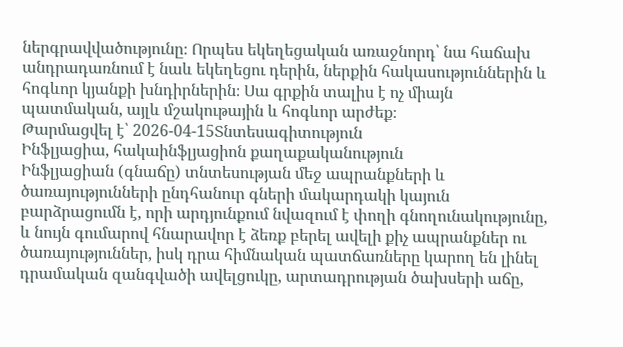ներգրավվածությունը։ Որպես եկեղեցական առաջնորդ՝ նա հաճախ անդրադառնում է նաև եկեղեցու դերին, ներքին հակասություններին և հոգևոր կյանքի խնդիրներին։ Սա գրքին տալիս է ոչ միայն պատմական, այլև մշակութային և հոգևոր արժեք։
Թարմացվել է՝ 2026-04-15Տնտեսագիտություն
Ինֆլյացիա, հակաինֆլյացիոն քաղաքականություն
Ինֆլյացիան (գնաճը) տնտեսության մեջ ապրանքների և ծառայությունների ընդհանուր գների մակարդակի կայուն բարձրացումն է, որի արդյունքում նվազում է փողի գնողունակությունը, և նույն գումարով հնարավոր է ձեռք բերել ավելի քիչ ապրանքներ ու ծառայություններ, իսկ դրա հիմնական պատճառները կարող են լինել դրամական զանգվածի ավելցուկը, արտադրության ծախսերի աճը,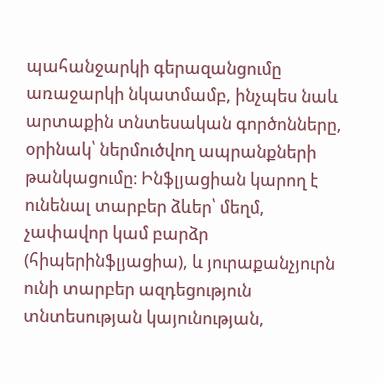պահանջարկի գերազանցումը առաջարկի նկատմամբ, ինչպես նաև արտաքին տնտեսական գործոնները, օրինակ՝ ներմուծվող ապրանքների թանկացումը։ Ինֆլյացիան կարող է ունենալ տարբեր ձևեր՝ մեղմ, չափավոր կամ բարձր (հիպերինֆլյացիա), և յուրաքանչյուրն ունի տարբեր ազդեցություն տնտեսության կայունության,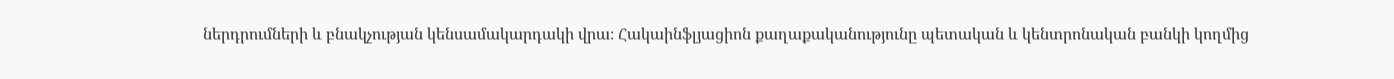ներդրումների և բնակչության կենսամակարդակի վրա։ Հակաինֆլյացիոն քաղաքականությունը պետական և կենտրոնական բանկի կողմից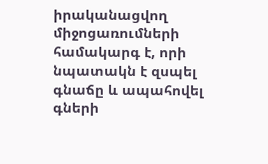իրականացվող միջոցառումների համակարգ է, որի նպատակն է զսպել գնաճը և ապահովել գների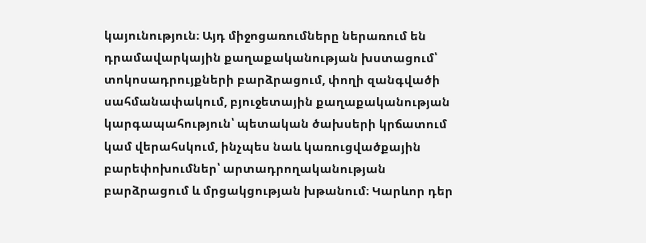կայունություն։ Այդ միջոցառումները ներառում են դրամավարկային քաղաքականության խստացում՝ տոկոսադրույքների բարձրացում, փողի զանգվածի սահմանափակում, բյուջետային քաղաքականության կարգապահություն՝ պետական ծախսերի կրճատում կամ վերահսկում, ինչպես նաև կառուցվածքային բարեփոխումներ՝ արտադրողականության բարձրացում և մրցակցության խթանում։ Կարևոր դեր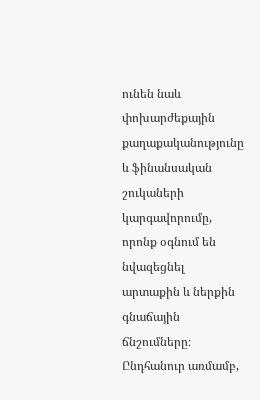ունեն նաև փոխարժեքային քաղաքականությունը և ֆինանսական շուկաների կարգավորումը, որոնք օգնում են նվազեցնել արտաքին և ներքին գնաճային ճնշումները։ Ընդհանուր առմամբ,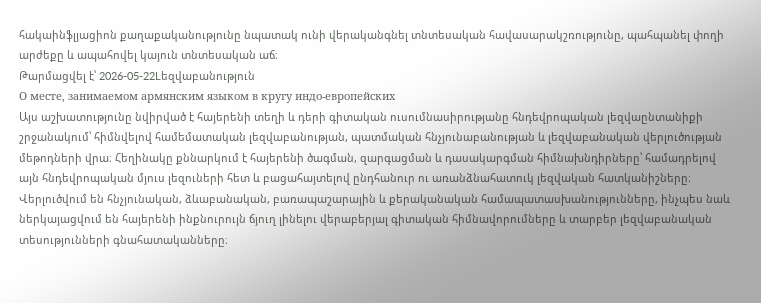հակաինֆլյացիոն քաղաքականությունը նպատակ ունի վերականգնել տնտեսական հավասարակշռությունը, պահպանել փողի արժեքը և ապահովել կայուն տնտեսական աճ։
Թարմացվել է՝ 2026-05-22Lեզվաբանություն
О месте, занимаемом армянским языком в кругу индо-европейских
Այս աշխատությունը նվիրված է հայերենի տեղի և դերի գիտական ուսումնասիրությանը հնդեվրոպական լեզվաընտանիքի շրջանակում՝ հիմնվելով համեմատական լեզվաբանության, պատմական հնչյունաբանության և լեզվաբանական վերլուծության մեթոդների վրա։ Հեղինակը քննարկում է հայերենի ծագման, զարգացման և դասակարգման հիմնախնդիրները՝ համադրելով այն հնդեվրոպական մյուս լեզուների հետ և բացահայտելով ընդհանուր ու առանձնահատուկ լեզվական հատկանիշները։ Վերլուծվում են հնչյունական, ձևաբանական, բառապաշարային և քերականական համապատասխանությունները, ինչպես նաև ներկայացվում են հայերենի ինքնուրույն ճյուղ լինելու վերաբերյալ գիտական հիմնավորումները և տարբեր լեզվաբանական տեսությունների գնահատականները։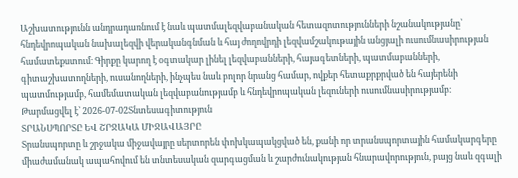Աշխատությունն անդրադառնում է նաև պատմալեզվաբանական հետազոտությունների նշանակությանը՝ հնդեվրոպական նախալեզվի վերականգնման և հայ ժողովրդի լեզվամշակութային անցյալի ուսումնասիրության համատեքստում։ Գիրքը կարող է օգտակար լինել լեզվաբանների, հայագետների, պատմաբանների, գիտաշխատողների, ուսանողների, ինչպես նաև բոլոր նրանց համար, ովքեր հետաքրքրված են հայերենի պատմությամբ, համեմատական լեզվաբանությամբ և հնդեվրոպական լեզուների ուսումնասիրությամբ։
Թարմացվել է՝ 2026-07-02Տնտեսագիտություն
ՏՐԱՆՍՊՈՐՏԸ ԵՎ ՇՐՋԱԿԱ ՄԻՋԱՎԱՅՐԸ
Տրանսպորտը և շրջակա միջավայրը սերտորեն փոխկապակցված են, քանի որ տրանսպորտային համակարգերը միաժամանակ ապահովում են տնտեսական զարգացման և շարժունակության հնարավորություն, բայց նաև զգալի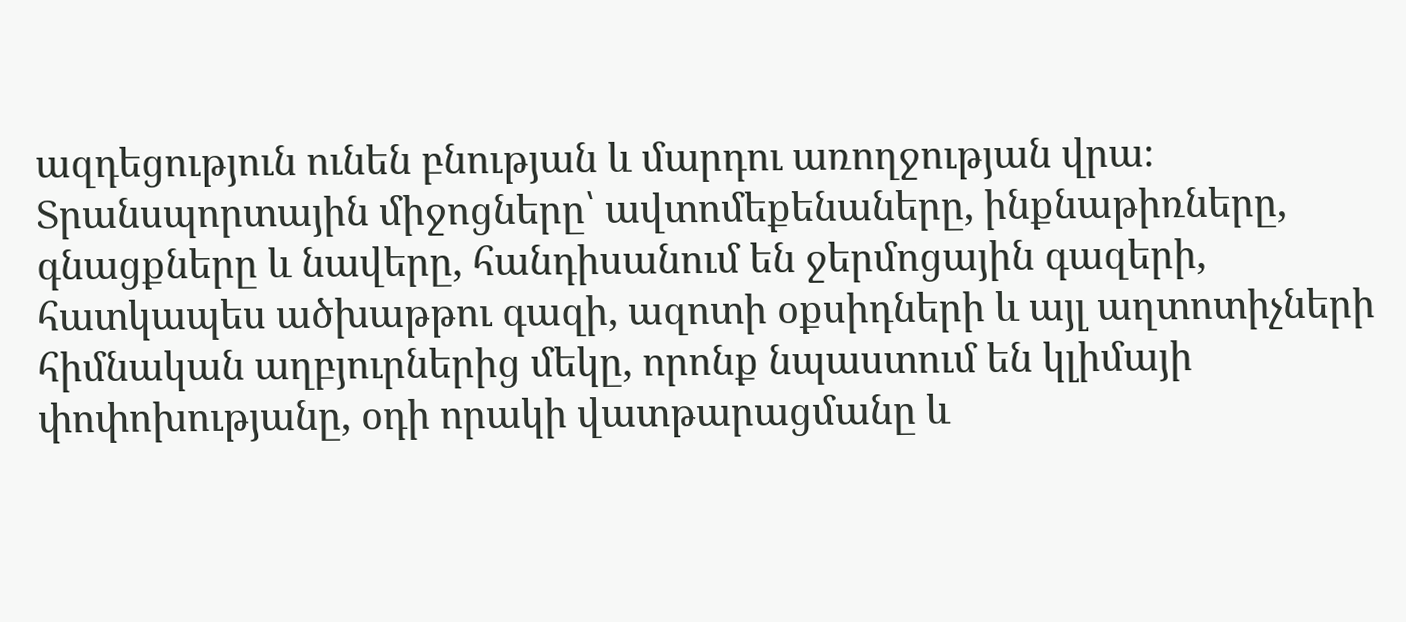ազդեցություն ունեն բնության և մարդու առողջության վրա։ Տրանսպորտային միջոցները՝ ավտոմեքենաները, ինքնաթիռները, գնացքները և նավերը, հանդիսանում են ջերմոցային գազերի, հատկապես ածխաթթու գազի, ազոտի օքսիդների և այլ աղտոտիչների հիմնական աղբյուրներից մեկը, որոնք նպաստում են կլիմայի փոփոխությանը, օդի որակի վատթարացմանը և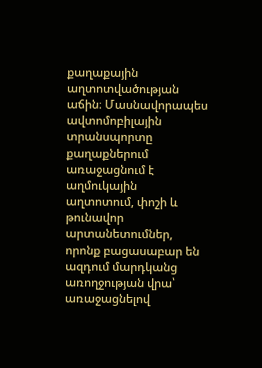քաղաքային աղտոտվածության աճին։ Մասնավորապես ավտոմոբիլային տրանսպորտը քաղաքներում առաջացնում է աղմուկային աղտոտում, փոշի և թունավոր արտանետումներ, որոնք բացասաբար են ազդում մարդկանց առողջության վրա՝ առաջացնելով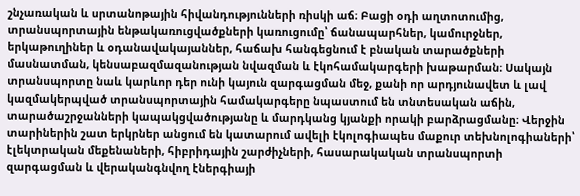շնչառական և սրտանոթային հիվանդությունների ռիսկի աճ։ Բացի օդի աղտոտումից, տրանսպորտային ենթակառուցվածքների կառուցումը՝ ճանապարհներ, կամուրջներ, երկաթուղիներ և օդանավակայաններ, հաճախ հանգեցնում է բնական տարածքների մասնատման, կենսաբազմազանության նվազման և էկոհամակարգերի խաթարման։ Սակայն տրանսպորտը նաև կարևոր դեր ունի կայուն զարգացման մեջ, քանի որ արդյունավետ և լավ կազմակերպված տրանսպորտային համակարգերը նպաստում են տնտեսական աճին, տարածաշրջանների կապակցվածությանը և մարդկանց կյանքի որակի բարձրացմանը։ Վերջին տարիներին շատ երկրներ անցում են կատարում ավելի էկոլոգիապես մաքուր տեխնոլոգիաների՝ էլեկտրական մեքենաների, հիբրիդային շարժիչների, հասարակական տրանսպորտի զարգացման և վերականգնվող էներգիայի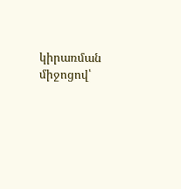կիրառման միջոցով՝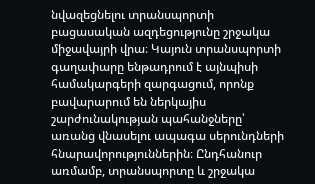նվազեցնելու տրանսպորտի բացասական ազդեցությունը շրջակա միջավայրի վրա։ Կայուն տրանսպորտի գաղափարը ենթադրում է այնպիսի համակարգերի զարգացում, որոնք բավարարում են ներկայիս շարժունակության պահանջները՝ առանց վնասելու ապագա սերունդների հնարավորություններին։ Ընդհանուր առմամբ, տրանսպորտը և շրջակա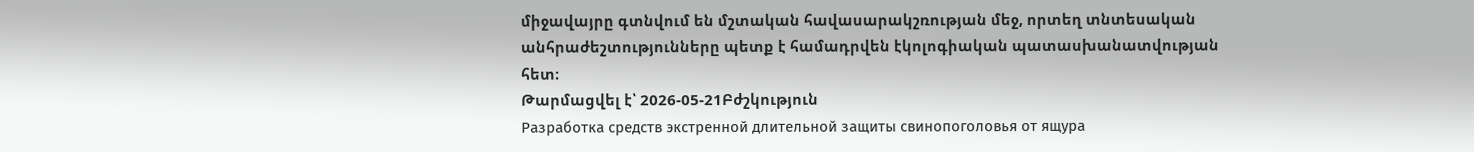միջավայրը գտնվում են մշտական հավասարակշռության մեջ, որտեղ տնտեսական անհրաժեշտությունները պետք է համադրվեն էկոլոգիական պատասխանատվության հետ։
Թարմացվել է՝ 2026-05-21Բժշկություն
Разработка средств экстренной длительной защиты свинопоголовья от ящура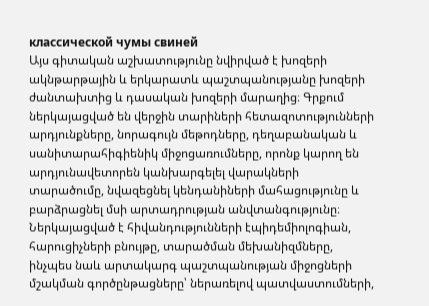классической чумы свиней
Այս գիտական աշխատությունը նվիրված է խոզերի ակնթարթային և երկարատև պաշտպանությանը խոզերի ժանտախտից և դասական խոզերի մարաղից։ Գրքում ներկայացված են վերջին տարիների հետազոտությունների արդյունքները, նորագույն մեթոդները, դեղաբանական և սանիտարահիգիենիկ միջոցառումները, որոնք կարող են արդյունավետորեն կանխարգելել վարակների տարածումը, նվազեցնել կենդանիների մահացությունը և բարձրացնել մսի արտադրության անվտանգությունը։ Ներկայացված է հիվանդությունների էպիդեմիոլոգիան, հարուցիչների բնույթը, տարածման մեխանիզմները, ինչպես նաև արտակարգ պաշտպանության միջոցների մշակման գործընթացները՝ ներառելով պատվաստումների,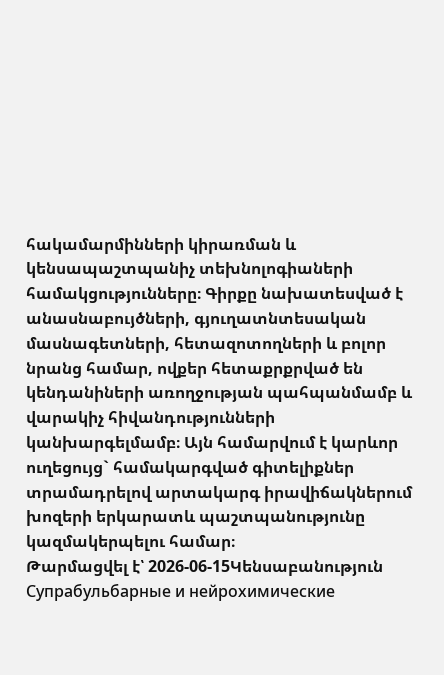հակամարմինների կիրառման և կենսապաշտպանիչ տեխնոլոգիաների համակցությունները։ Գիրքը նախատեսված է անասնաբույծների, գյուղատնտեսական մասնագետների, հետազոտողների և բոլոր նրանց համար, ովքեր հետաքրքրված են կենդանիների առողջության պահպանմամբ և վարակիչ հիվանդությունների կանխարգելմամբ։ Այն համարվում է կարևոր ուղեցույց` համակարգված գիտելիքներ տրամադրելով արտակարգ իրավիճակներում խոզերի երկարատև պաշտպանությունը կազմակերպելու համար։
Թարմացվել է՝ 2026-06-15Կենսաբանություն
Супрабульбарные и нейрохимические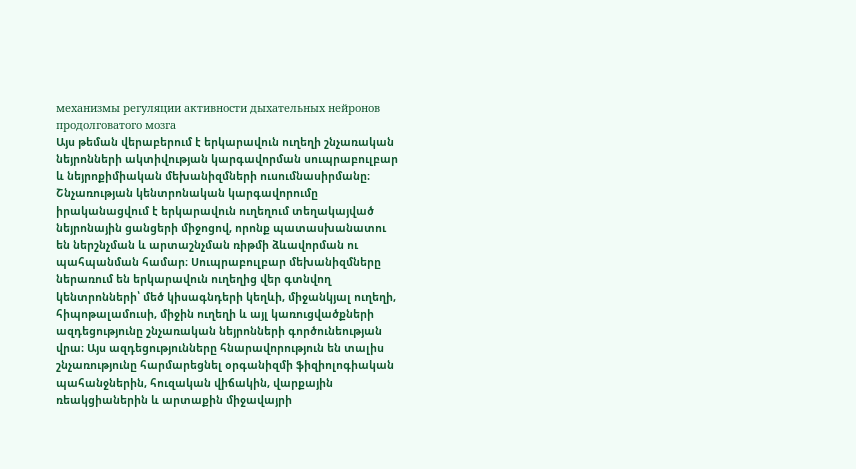механизмы регуляции активности дыхательных нейронов продолговатого мозга
Այս թեման վերաբերում է երկարավուն ուղեղի շնչառական նեյրոնների ակտիվության կարգավորման սուպրաբուլբար և նեյրոքիմիական մեխանիզմների ուսումնասիրմանը։ Շնչառության կենտրոնական կարգավորումը իրականացվում է երկարավուն ուղեղում տեղակայված նեյրոնային ցանցերի միջոցով, որոնք պատասխանատու են ներշնչման և արտաշնչման ռիթմի ձևավորման ու պահպանման համար։ Սուպրաբուլբար մեխանիզմները ներառում են երկարավուն ուղեղից վեր գտնվող կենտրոնների՝ մեծ կիսագնդերի կեղևի, միջանկյալ ուղեղի, հիպոթալամուսի, միջին ուղեղի և այլ կառուցվածքների ազդեցությունը շնչառական նեյրոնների գործունեության վրա։ Այս ազդեցությունները հնարավորություն են տալիս շնչառությունը հարմարեցնել օրգանիզմի ֆիզիոլոգիական պահանջներին, հուզական վիճակին, վարքային ռեակցիաներին և արտաքին միջավայրի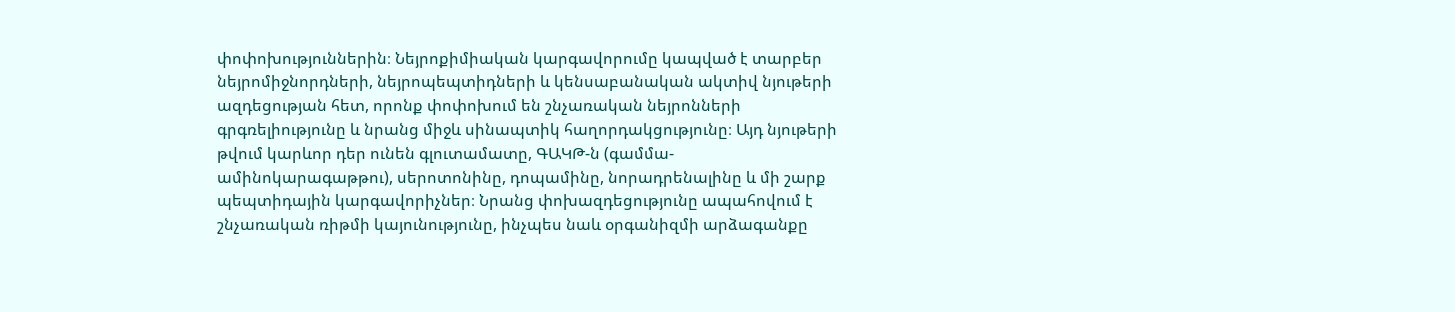փոփոխություններին։ Նեյրոքիմիական կարգավորումը կապված է տարբեր նեյրոմիջնորդների, նեյրոպեպտիդների և կենսաբանական ակտիվ նյութերի ազդեցության հետ, որոնք փոփոխում են շնչառական նեյրոնների գրգռելիությունը և նրանց միջև սինապտիկ հաղորդակցությունը։ Այդ նյութերի թվում կարևոր դեր ունեն գլուտամատը, ԳԱԿԹ-ն (գամմա-ամինոկարագաթթու), սերոտոնինը, դոպամինը, նորադրենալինը և մի շարք պեպտիդային կարգավորիչներ։ Նրանց փոխազդեցությունը ապահովում է շնչառական ռիթմի կայունությունը, ինչպես նաև օրգանիզմի արձագանքը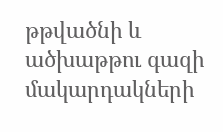թթվածնի և ածխաթթու գազի մակարդակների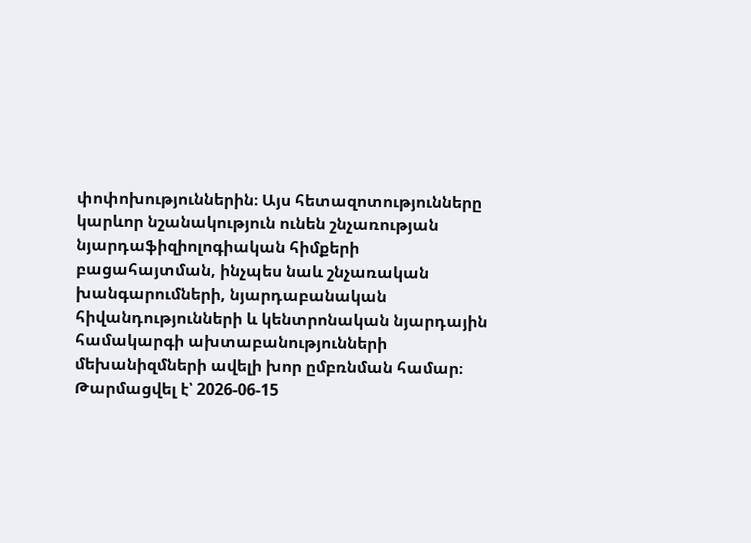փոփոխություններին։ Այս հետազոտությունները կարևոր նշանակություն ունեն շնչառության նյարդաֆիզիոլոգիական հիմքերի բացահայտման, ինչպես նաև շնչառական խանգարումների, նյարդաբանական հիվանդությունների և կենտրոնական նյարդային համակարգի ախտաբանությունների մեխանիզմների ավելի խոր ըմբռնման համար։
Թարմացվել է՝ 2026-06-15